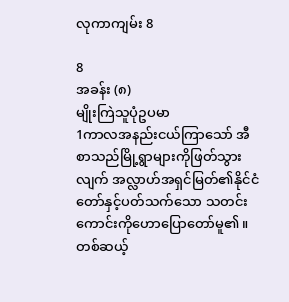လုကာကျမ်း 8

8
အခန်း (၈)
မျိုးကြဲသူပုံဥပမာ
1ကာလအနည်းငယ်ကြာသော် အီစာသည်မြို့ရွာများကိုဖြတ်သွားလျက် အလ္လာဟ်အရှင်မြတ်၏နိုင်ငံတော်နှင့်ပတ်သက်သော သတင်းကောင်းကိုဟောပြောတော်မူ၏။ တစ်ဆယ့်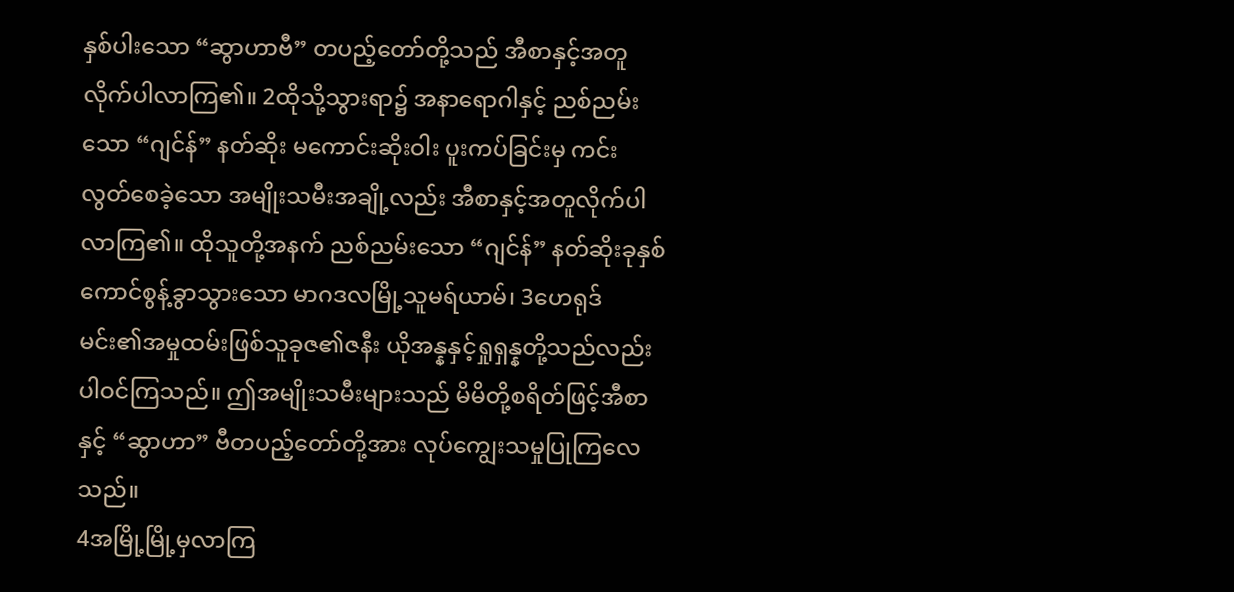နှစ်ပါးသော “ဆွာဟာဗီ” တပည့်တော်တို့သည် အီစာနှင့်အတူလိုက်ပါလာကြ၏။ 2ထိုသို့သွားရာ၌ အနာရောဂါနှင့် ညစ်ညမ်းသော “ဂျင်န်” နတ်ဆိုး မကောင်းဆိုးဝါး ပူးကပ်ခြင်းမှ ကင်းလွတ်စေခဲ့သော အမျိုးသမီးအချို့လည်း အီစာနှင့်အတူလိုက်ပါလာကြ၏။ ထိုသူတို့အနက် ညစ်ညမ်းသော “ဂျင်န်” နတ်ဆိုးခုနှစ်ကောင်စွန့်ခွာသွားသော မာဂဒလမြို့သူမရ်ယာမ်၊ 3ဟေရုဒ်မင်း၏အမှုထမ်းဖြစ်သူခုဇ၏ဇနီး ယိုအန္နနှင့်ရှုရှန္နတို့သည်လည်း ပါဝင်ကြသည်။ ဤအမျိုးသမီးများသည် မိမိတို့စရိတ်ဖြင့်အီစာနှင့် “ဆွာဟာ” ဗီတပည့်တော်တို့အား လုပ်ကျွေးသမှုပြုကြလေသည်။
4အမြို့မြို့မှလာကြ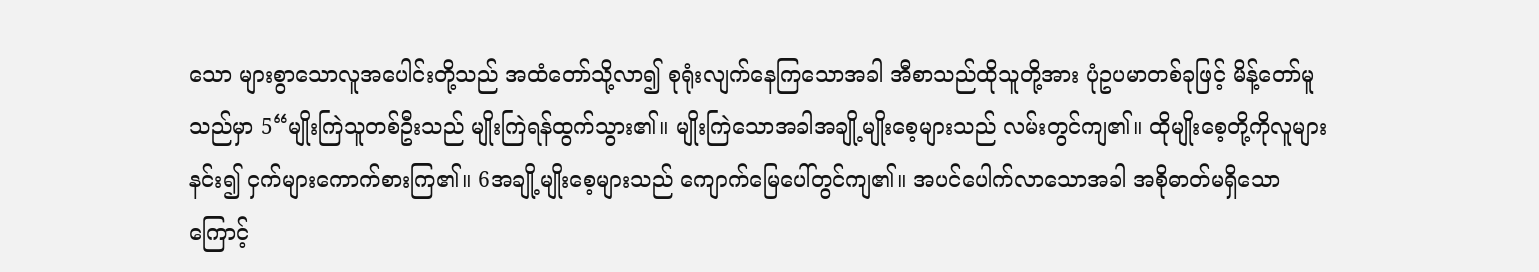သော များစွာသောလူအပေါင်းတို့သည် အထံတော်သို့လာ၍ စုရုံးလျက်နေကြသောအခါ အီစာသည်ထိုသူတို့အား ပုံဥပမာတစ်ခုဖြင့် မိန့်တော်မူသည်မှာ 5“မျိုးကြဲသူတစ်ဦးသည် မျိုးကြဲရန်ထွက်သွား၏။ မျိုးကြဲသောအခါအချို့မျိုးစေ့များသည် လမ်းတွင်ကျ၏။ ထိုမျိုးစေ့တို့ကိုလူများနင်း၍ ငှက်များကောက်စားကြ၏။ 6အချို့မျိုးစေ့များသည် ကျောက်မြေပေါ်တွင်ကျ၏။ အပင်ပေါက်လာသောအခါ အစိုဓာတ်မရှိသောကြောင့်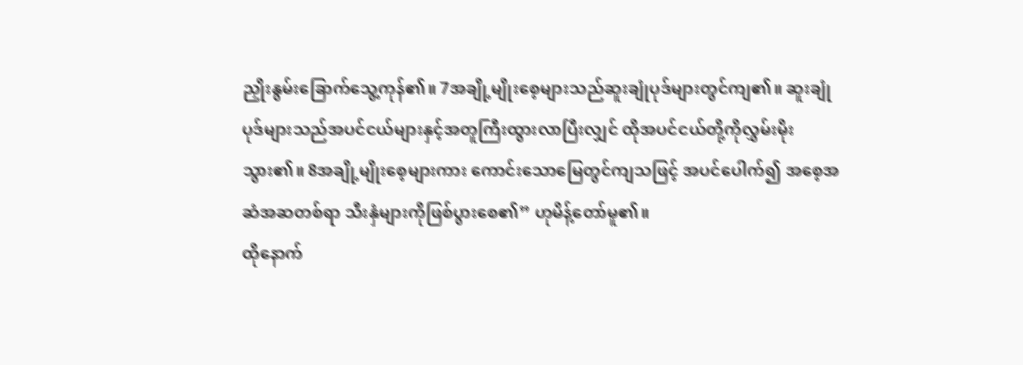ညှိုးနွမ်းခြောက်သွေ့ကုန်၏။ 7အချို့မျိုးစေ့များသည်ဆူးချုံပုဒ်များတွင်ကျ၏။ ဆူးချုံပုဒ်များသည်အပင်ငယ်များနှင့်အတူကြီးထွားလာပြီးလျှင် ထိုအပင်ငယ်တို့ကိုလွှမ်းမိုးသွား၏။ 8အချို့မျိုးစေ့များကား ကောင်းသောမြေတွင်ကျသဖြင့် အပင်ပေါက်၍ အစေ့အဆံအဆတစ်ရာ သီးနှံများကိုဖြစ်ပွားစေ၏” ဟုမိန့်တော်မူ၏။
ထိုနောက်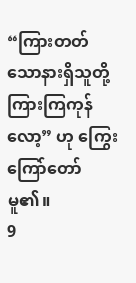“ကြားတတ်သောနားရှိသူတို့ကြားကြကုန်လော့” ဟု ကြွေးကြော်တော်မူ၏။
9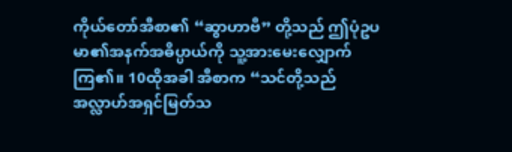ကိုယ်တော်အီစာ၏ “ဆွာဟာဗီ” တို့သည် ဤပုံဥပမာ၏အနက်အဓိပ္ပာယ်ကို သူ့အားမေးလျှောက်ကြ၏။ 10ထိုအခါ အီစာက “သင်တို့သည် အလ္လာဟ်အရှင်မြတ်သ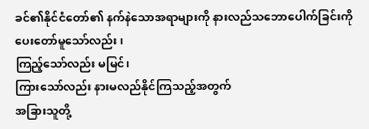ခင်၏နိုင်ငံတော်၏ နက်နဲသောအရာများကို နားလည်သဘောပေါက်ခြင်းကို ပေးတော်မူသော်လည်း၊
ကြည့်သော်လည်း မမြင်၊
ကြားသော်လည်း နားမလည်နိုင်ကြသည့်အတွက်
အခြားသူတို့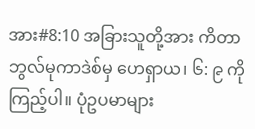အား#8:10 အခြားသူတို့အား ကိတာဘွလ်မုကာဒဲစ်မှ ဟေရှာယ၊ ၆: ၉ ကိုကြည့်ပါ။ ပုံဥပမာများ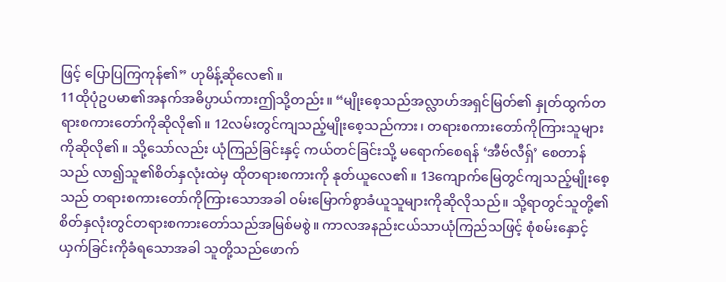ဖြင့် ပြောပြကြကုန်၏” ဟုမိန့်ဆိုလေ၏။
11ထိုပုံဥပမာ၏အနက်အဓိပ္ပာယ်ကားဤသို့တည်း။ “မျိုးစေ့သည်အလ္လာဟ်အရှင်မြတ်၏ နှုတ်ထွက်တရားစကားတော်ကိုဆိုလို၏။ 12လမ်းတွင်ကျသည့်မျိုးစေ့သည်ကား၊ တရားစကားတော်ကိုကြားသူများကိုဆိုလို၏။ သို့သော်လည်း ယုံကြည်ခြင်းနှင့် ကယ်တင်ခြင်းသို့ မရောက်စေရန် ‘အီဗ်လီရှ်’ စေတာန်သည် လာ၍သူ၏စိတ်နှလုံးထဲမှ ထိုတရားစကားကို နုတ်ယူလေ၏။ 13ကျောက်မြေတွင်ကျသည့်မျိုးစေ့သည် တရားစကားတော်ကိုကြားသောအခါ ဝမ်းမြောက်စွာခံယူသူများကိုဆိုလိုသည်။ သို့ရာတွင်သူတို့၏စိတ်နှလုံးတွင်တရားစကားတော်သည်အမြစ်မစွဲ။ ကာလအနည်းငယ်သာယုံကြည်သဖြင့် စုံစမ်းနှောင့်ယှက်ခြင်းကိုခံရသောအခါ သူတို့သည်ဖောက်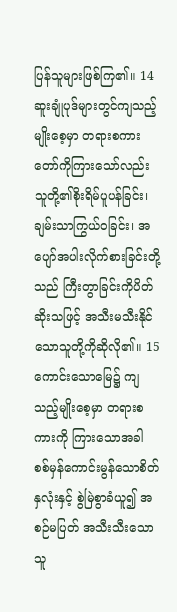ပြန်သူများဖြစ်ကြ၏။ 14ဆူးချုံပုဒ်များတွင်ကျသည့်မျိုးစေ့မှာ တရားစကားတော်ကိုကြားသော်လည်း သူတို့၏စိုးရိမ်ပူပန်ခြင်း၊ ချမ်းသာကြွယ်ဝခြင်း၊ အပျော်အပါးလိုက်စားခြင်းတို့သည် ကြီးတွာခြင်းကိုပိတ်ဆိုးသဖြင့် အသီးမသီးနိုင်သောသူတို့ကိုဆိုလို၏။ 15ကောင်းသောမြေ၌ ကျသည့်မျိုးစေ့မှာ တရားစကားကို ကြားသောအခါ စစ်မှန်ကောင်းမွန်သောစိတ်နှလုံးနှင့် စွဲမြဲစွာခံယူ၍ အစဉ်မပြတ် အသီးသီးသောသူ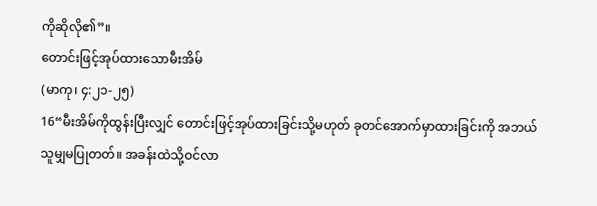ကိုဆိုလို၏”။
တောင်းဖြင့်အုပ်ထားသောမီးအိမ်
(မာကု၊ ၄:၂၁-၂၅)
16“မီးအိမ်ကိုထွန်းပြီးလျှင် တောင်းဖြင့်အုပ်ထားခြင်းသို့မဟုတ် ခုတင်အောက်မှာထားခြင်းကို အဘယ်သူမျှမပြုတတ်။ အခန်းထဲသို့ဝင်လာ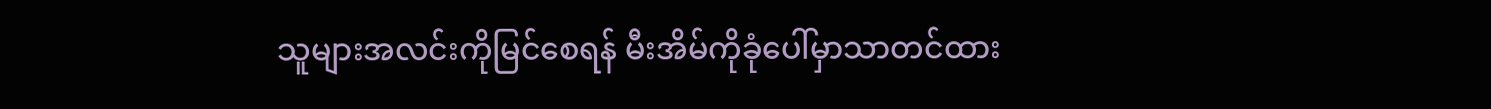သူများအလင်းကိုမြင်စေရန် မီးအိမ်ကိုခုံပေါ်မှာသာတင်ထား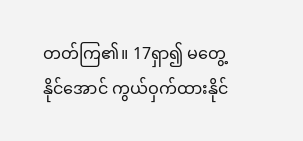တတ်ကြ၏။ 17ရှာ၍ မတွေ့နိုင်အောင် ကွယ်ဝှက်ထားနိုင်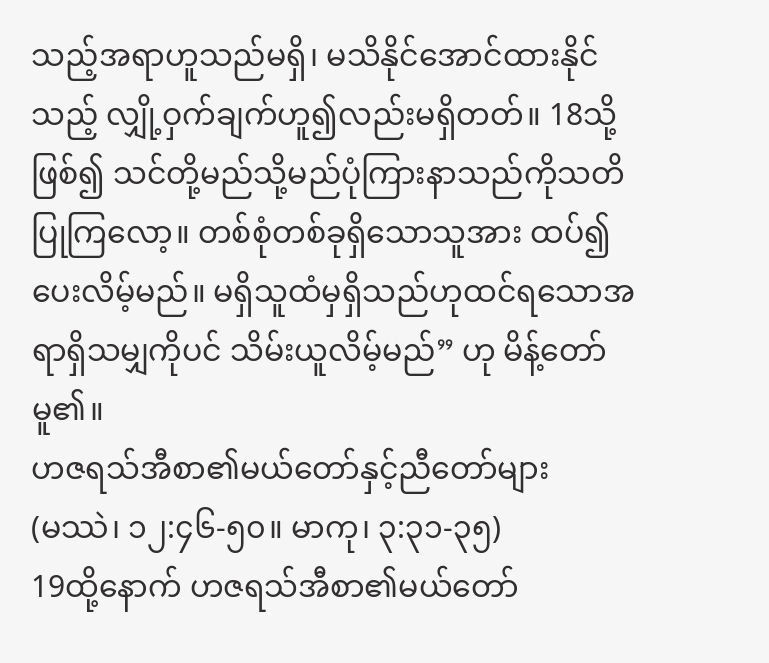သည့်အရာဟူသည်မရှိ၊ မသိနိုင်အောင်ထားနိုင်သည့် လျှို့ဝှက်ချက်ဟူ၍လည်းမရှိတတ်။ 18သို့ဖြစ်၍ သင်တို့မည်သို့မည်ပုံကြားနာသည်ကိုသတိပြုကြလော့။ တစ်စုံတစ်ခုရှိသောသူအား ထပ်၍ပေးလိမ့်မည်။ မရှိသူထံမှရှိသည်ဟုထင်ရသောအရာရှိသမျှကိုပင် သိမ်းယူလိမ့်မည်” ဟု မိန့်တော်မူ၏။
ဟဇရသ်အီစာ၏မယ်တော်နှင့်ညီတော်များ
(မဿဲ၊ ၁၂:၄၆-၅၀။ မာကု၊ ၃:၃၁-၃၅)
19ထို့နောက် ဟဇရသ်အီစာ၏မယ်တော်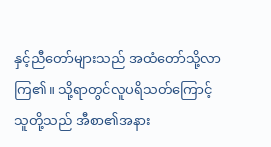နှင့်ညီတော်များသည် အထံတော်သို့လာကြ၏။ သို့ရာတွင်လူပရိသတ်ကြောင့် သူတို့သည် အီစာ၏အနား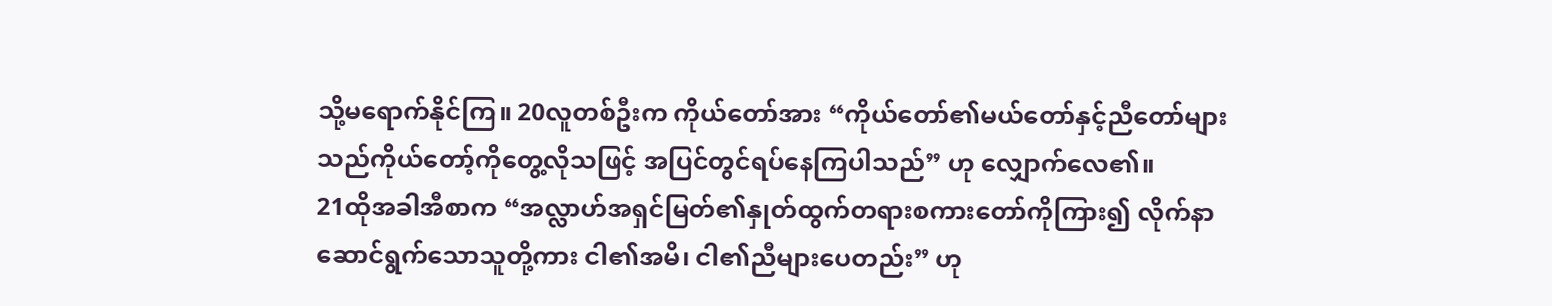သို့မရောက်နိုင်ကြ။ 20လူတစ်ဦးက ကိုယ်တော်အား “ကိုယ်တော်၏မယ်တော်နှင့်ညီတော်များသည်ကိုယ်တော့်ကိုတွေ့လိုသဖြင့် အပြင်တွင်ရပ်နေကြပါသည်” ဟု လျှောက်လေ၏။
21ထိုအခါအီစာက “အလ္လာဟ်အရှင်မြတ်၏နှုတ်ထွက်တရားစကားတော်ကိုကြား၍ လိုက်နာဆောင်ရွက်သောသူတို့ကား ငါ၏အမိ၊ ငါ၏ညီများပေတည်း” ဟု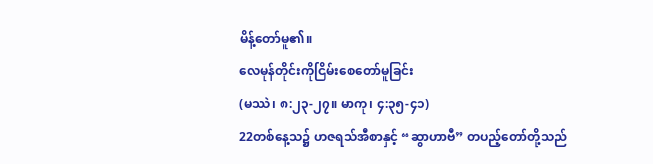မိန့်တော်မူ၏။
လေမုန်တိုင်းကိုငြိမ်းစေတော်မူခြင်း
(မဿဲ၊ ၈:၂၃-၂၇။ မာကု၊ ၄:၃၅-၄၁)
22တစ်နေ့သ၌ ဟဇရသ်အီစာနှင့် “ဆွာဟာဗီ” တပည့်တော်တို့သည်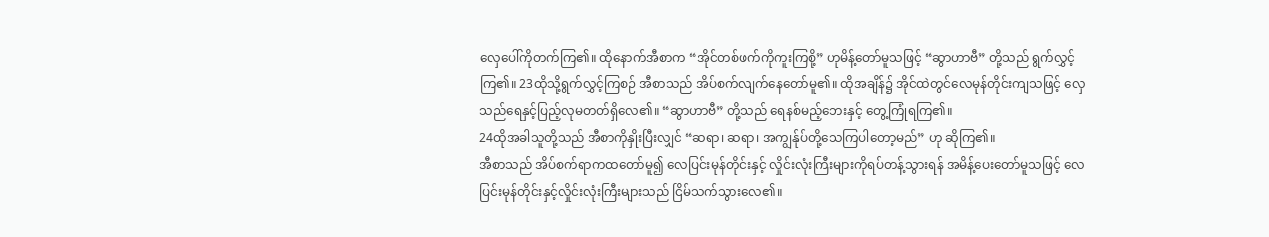လှေပေါ်ကိုတက်ကြ၏။ ထိုနောက်အီစာက “အိုင်တစ်ဖက်ကိုကူးကြစို့” ဟုမိန့်တော်မူသဖြင့် “ဆွာဟာဗီ” တို့သည် ရွက်လွှင့်ကြ၏။ 23ထိုသို့ရွက်လွှင့်ကြစဉ် အီစာသည် အိပ်စက်လျက်နေတော်မူ၏။ ထိုအချိန်၌ အိုင်ထဲတွင်လေမုန်တိုင်းကျသဖြင့် လှေသည်ရေနှင့်ပြည့်လုမတတ်ရှိလေ၏။ “ဆွာဟာဗီ” တို့သည် ရေနစ်မည့်ဘေးနှင့် တွေ့ကြုံရကြ၏။
24ထိုအခါသူတို့သည် အီစာကိုနှိုးပြီးလျှင် “ဆရာ၊ ဆရာ၊ အကျွန်ုပ်တို့သေကြပါတော့မည်” ဟု ဆိုကြ၏။
အီစာသည် အိပ်စက်ရာကထတော်မူ၍ လေပြင်းမုန်တိုင်းနှင့် လှိုင်းလုံးကြီးများကိုရပ်တန့်သွားရန် အမိန့်ပေးတော်မူသဖြင့် လေပြင်းမုန်တိုင်းနှင့်လှိုင်းလုံးကြီးများသည် ငြိမ်သက်သွားလေ၏။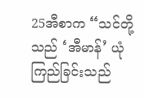25အီစာက “သင်တို့သည် ‘အီမာန်’ ယုံကြည်ခြင်းသည်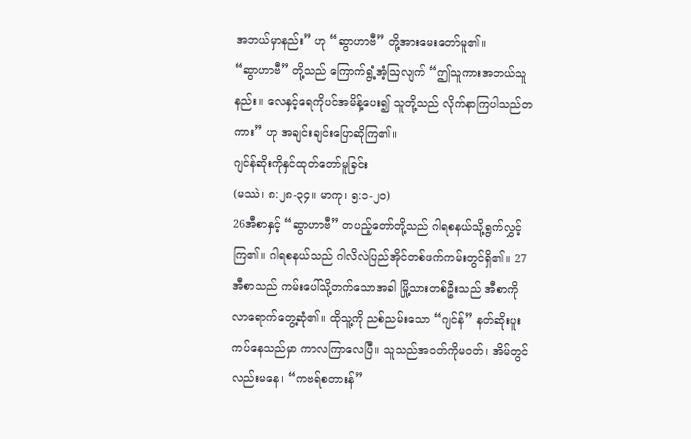အဘယ်မှာနည်း” ဟု “ဆွာဟာဗီ” တို့အားမေးတော်မူ၏။
“ဆွာဟာဗီ” တို့သည် ကြောက်ရွံ့အံ့ဩလျက် “ဤသူကားအဘယ်သူနည်း။ လေနှင့်ရေကိုပင်အမိန့်ပေး၍ သူတို့သည် လိုက်နာကြပါသည်တကား” ဟု အချင်းချင်းပြောဆိုကြ၏။
ဂျင်န်ဆိုးကိုနှင်ထုတ်တော်မူခြင်း
(မဿဲ၊ ၈:၂၈-၃၄။ မာကု၊ ၅:၁-၂၀)
26အီစာနှင့် “ဆွာဟာဗီ” တပည့်တော်တို့သည် ဂါရစနယ်သို့ရွက်လွှင့်ကြ၏။ ဂါရစနယ်သည် ဂါလိလဲပြည်အိုင်တစ်ဖက်ကမ်းတွင်ရှိ၏။ 27အီစာသည် ကမ်းပေါ်သို့တက်သောအခါ မြို့သားတစ်ဦးသည် အီစာကိုလာရောက်တွေ့ဆုံ၏။ ထိုသူ့ကို ညစ်ညမ်းသော “ဂျင်န်” နတ်ဆိုးပူးကပ်နေသည်မှာ ကာလကြာလေပြီ။ သူသည်အဝတ်ကိုမဝတ်၊ အိမ်တွင်လည်းမနေ၊ “ကဗရ်စတားန်”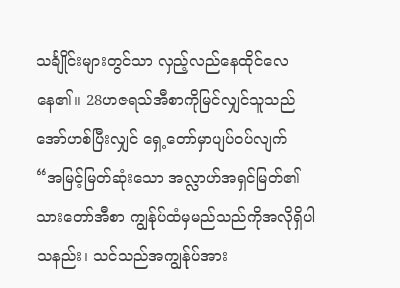သင်္ချိုင်းများတွင်သာ လှည့်လည်နေထိုင်လေနေ၏။ 28ဟဇရသ်အီစာကိုမြင်လျှင်သူသည် အော်ဟစ်ပြီးလျှင် ရှေ့တော်မှာပျပ်ဝပ်လျက် “အမြင့်မြတ်ဆုံးသော အလ္လာဟ်အရှင်မြတ်၏သားတော်အီစာ ကျွန်ုပ်ထံမှမည်သည်ကိုအလိုရှိပါသနည်း၊ သင်သည်အကျွန်ုပ်အား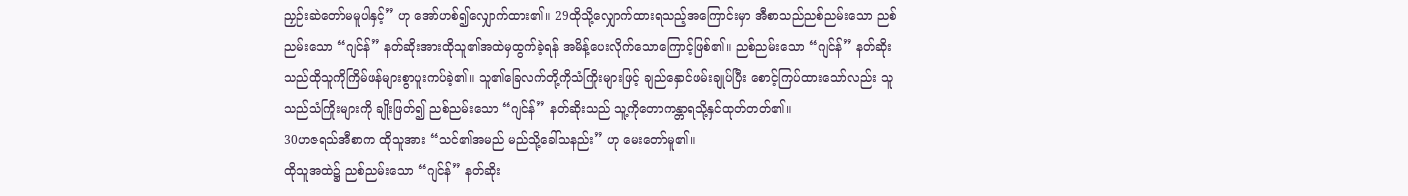ညှဉ်းဆဲတော်မမူပါနှင့်” ဟု အော်ဟစ်၍လျှောက်ထား၏။ 29ထိုသို့လျှောက်ထားရသည့်အကြောင်းမှာ အီစာသည်ညစ်ညမ်းသော ညစ်ညမ်းသော “ဂျင်န်” နတ်ဆိုးအားထိုသူ၏အထဲမှထွက်ခဲ့ရန် အမိန့်ပေးလိုက်သောကြောင့်ဖြစ်၏။ ညစ်ညမ်းသော “ဂျင်န်” နတ်ဆိုးသည်ထိုသူကိုကြိမ်ဖန်များစွာပူးကပ်ခဲ့၏။ သူ၏ခြေလက်တို့ကိုသံကြိုးများဖြင့် ချည်နှောင်ဖမ်းချုပ်ပြီး စောင့်ကြပ်ထားသော်လည်း သူသည်သံကြိုးများကို ချိုးဖြတ်၍ ညစ်ညမ်းသော “ဂျင်န်” နတ်ဆိုးသည် သူ့ကိုတောကန္တာရသို့နှင်ထုတ်တတ်၏။
30ဟဇရသ်အီစာက ထိုသူအား “သင်၏အမည် မည်သို့ခေါ်သနည်း” ဟု မေးတော်မူ၏။
ထိုသူအထဲ၌ ညစ်ညမ်းသော “ဂျင်န်” နတ်ဆိုး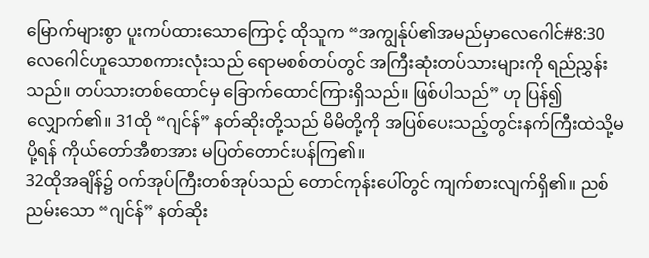မြောက်များစွာ ပူးကပ်ထား‌သောကြောင့် ထိုသူက “အကျွန်ုပ်၏အမည်မှာလေဂေါင်#8:30 လေဂေါင်ဟူသောစကားလုံးသည် ရောမစစ်တပ်တွင် အကြီးဆုံးတပ်သားများကို ရည်ညွှန်းသည်။ တပ်သားတစ်ထောင်မှ ခြောက်ထောင်ကြားရှိသည်။ ဖြစ်ပါသည်” ဟု ပြန်၍လျှောက်၏။ 31ထို “ဂျင်န်” နတ်ဆိုးတို့သည် မိမိတို့ကို အပြစ်ပေးသည့်တွင်းနက်ကြီးထဲသို့မပို့ရန် ကိုယ်တော်အီစာအား မပြတ်တောင်းပန်ကြ၏။
32ထိုအချိန်၌ ဝက်အုပ်ကြီးတစ်အုပ်သည် တောင်ကုန်းပေါ်တွင် ကျက်စားလျက်ရှိ၏။ ညစ်ညမ်းသော “ဂျင်န်” နတ်ဆိုး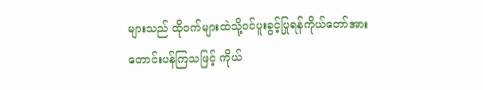များသည် ထိုဝက်များထဲသို့ဝင်ပူးခွင့်ပြုရန်ကိုယ်တော်အား တောင်းပန်ကြသဖြင့် ကိုယ်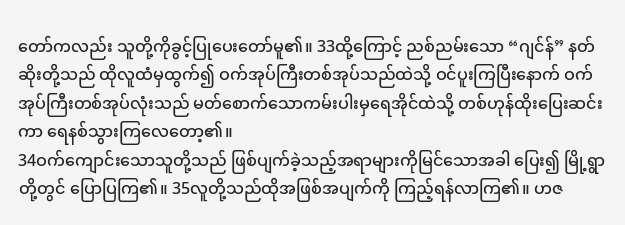တော်ကလည်း သူတို့ကိုခွင့်ပြုပေးတော်မူ၏။ 33ထို့ကြောင့် ညစ်ညမ်းသော “ဂျင်န်” နတ်ဆိုးတို့သည် ထိုလူထံမှထွက်၍ ဝက်အုပ်ကြီးတစ်အုပ်သည်ထဲသို့ ဝင်ပူးကြပြီးနောက် ဝက်အုပ်ကြီးတစ်အုပ်လုံးသည် မတ်စောက်သောကမ်းပါးမှရေအိုင်ထဲသို့ တစ်ဟုန်ထိုးပြေးဆင်းကာ ရေနစ်သွားကြလေတော့၏။
34ဝက်ကျောင်းသောသူတို့သည် ဖြစ်ပျက်ခဲ့သည့်အရာများကိုမြင်သောအခါ ပြေး၍ မြို့ရွာတို့တွင် ပြောပြကြ၏။ 35လူတို့သည်ထိုအဖြစ်အပျက်ကို ကြည့်ရန်လာကြ၏။ ဟဇ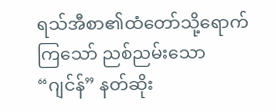ရသ်အီစာ၏ထံတော်သို့ရောက်ကြသော် ညစ်ညမ်းသော “ဂျင်န်” နတ်ဆိုး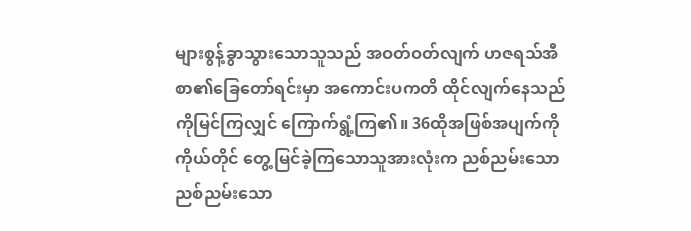များစွန့်ခွာသွားသောသူသည် အဝတ်ဝတ်လျက် ဟဇရသ်အီစာ၏ခြေတော်ရင်းမှာ အကောင်းပကတိ ထိုင်လျက်နေသည်ကိုမြင်ကြလျှင် ကြောက်ရွံ့ကြ၏။ 36ထိုအဖြစ်အပျက်ကို ကိုယ်တိုင် တွေ့မြင်ခဲ့ကြသောသူအားလုံးက ညစ်ညမ်းသော ညစ်ညမ်းသော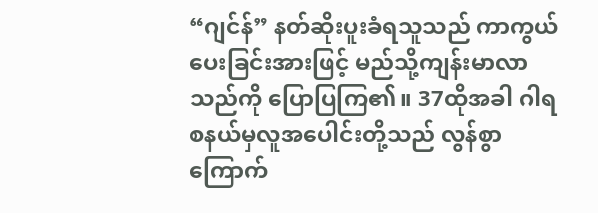“ဂျင်န်” နတ်ဆိုးပူးခံရသူသည် ကာကွယ်ပေးခြင်းအားဖြင့် မည်သို့ကျန်းမာလာသည်ကို ပြောပြကြ၏။ 37ထိုအခါ ဂါရစနယ်မှလူအပေါင်းတို့သည် လွန်စွာကြောက်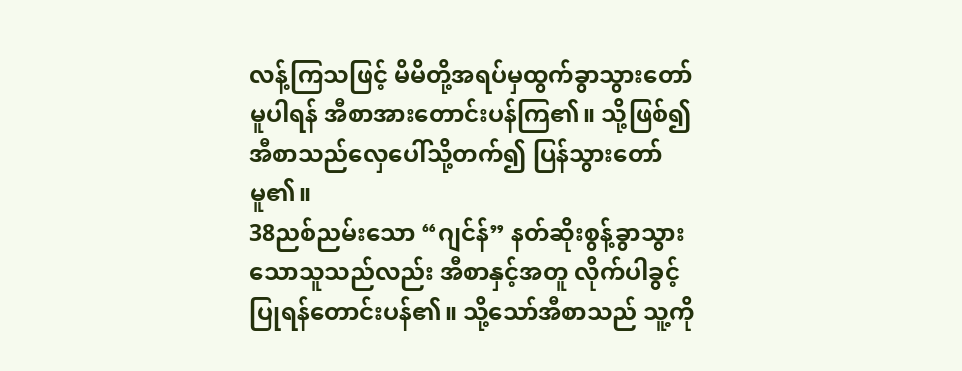လန့်ကြသဖြင့် မိမိတို့အရပ်မှထွက်ခွာသွားတော်မူပါရန် အီစာအားတောင်းပန်ကြ၏။ သို့ဖြစ်၍အီစာသည်လှေပေါ်သို့တက်၍ ပြန်သွားတော်မူ၏။
38ညစ်ညမ်းသော “ဂျင်န်” နတ်ဆိုးစွန့်ခွာသွားသောသူသည်လည်း အီစာနှင့်အတူ လိုက်ပါခွင့်ပြုရန်တောင်းပန်၏။ သို့သော်အီစာသည် သူ့ကို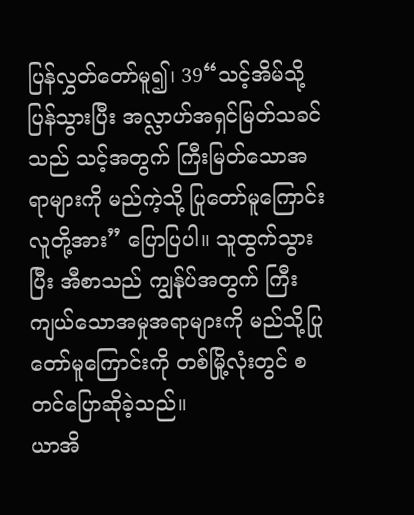ပြန်လွှတ်တော်မူ၍၊ 39“သင့်အိမ်သို့ ပြန်သွားပြီး အလ္လာဟ်အရှင်မြတ်သခင်သည် သင့်အတွက် ကြီးမြတ်သောအရာများကို မည်ကဲ့သို့ ပြုတော်မူကြောင်း လူတို့အား” ပြောပြပါ။ သူထွက်သွားပြီး အီစာသည် ကျွန်ုပ်အတွက် ကြီးကျယ်သောအမှုအရာများကို မည်သို့ပြုတော်မူကြောင်းကို တစ်မြို့လုံးတွင် စတင်ပြောဆိုခဲ့သည်။
ယာအိ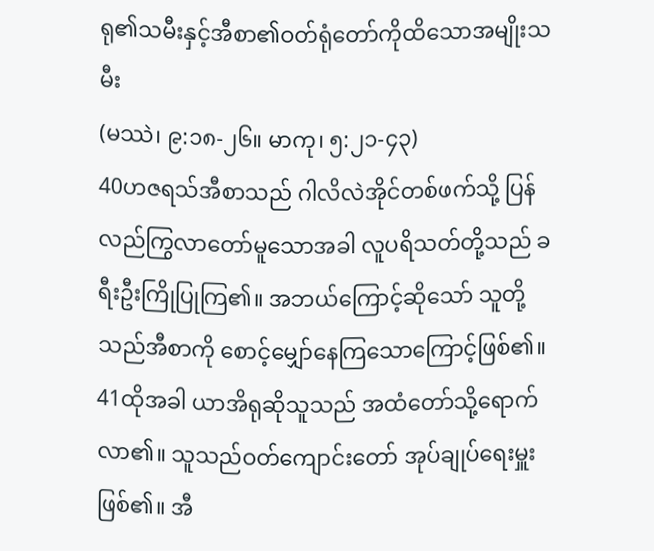ရု၏သမီးနှင့်အီစာ၏ဝတ်ရုံတော်ကိုထိသောအမျိုးသမီး
(မဿဲ၊ ၉:၁၈-၂၆။ မာကု၊ ၅:၂၁-၄၃)
40ဟဇရသ်အီစာသည် ဂါလိလဲအိုင်တစ်ဖက်သို့ ပြန်လည်ကြွလာတော်မူသောအခါ လူပရိသတ်တို့သည် ခရီးဦးကြိုပြုကြ၏။ အဘယ်ကြောင့်ဆိုသော် သူတို့သည်အီစာကို စောင့်မျှော်နေကြသောကြောင့်ဖြစ်၏။
41ထိုအခါ ယာအိရုဆိုသူသည် အထံတော်သို့ရောက်လာ၏။ သူသည်ဝတ်ကျောင်းတော် အုပ်ချုပ်ရေးမှူးဖြစ်၏။ အီ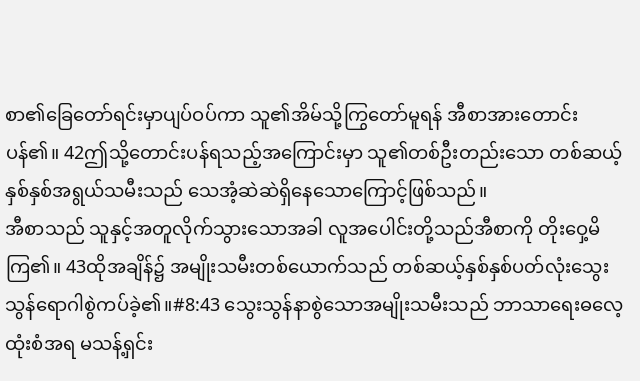စာ၏ခြေတော်ရင်းမှာပျပ်ဝပ်ကာ သူ၏အိမ်သို့ကြွတော်မူရန် အီစာအားတောင်းပန်၏။ 42ဤသို့တောင်းပန်ရသည့်အကြောင်းမှာ သူ၏တစ်ဦးတည်းသော တစ်ဆယ့်နှစ်နှစ်အရွယ်သမီးသည် သေအံ့ဆဲဆဲရှိနေသောကြောင့်ဖြစ်သည်။
အီစာသည် သူနှင့်အတူလိုက်သွားသောအခါ လူအပေါင်းတို့သည်အီစာကို တိုးဝှေ့မိကြ၏။ 43ထိုအချိန်၌ အမျိုးသမီးတစ်ယောက်သည် တစ်ဆယ့်နှစ်နှစ်ပတ်လုံးသွေးသွန်ရောဂါစွဲကပ်ခဲ့၏။#8:43 သွေးသွန်နာစွဲသောအမျိုးသမီးသည် ဘာသာရေးဓလေ့ထုံးစံအရ မသန့်ရှင်း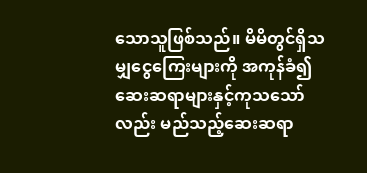သောသူဖြစ်သည်။ မိမိတွင်ရှိသမျှငွေကြေးများကို အကုန်ခံ၍ ဆေးဆရာများနှင့်ကုသသော်လည်း မည်သည့်ဆေးဆရာ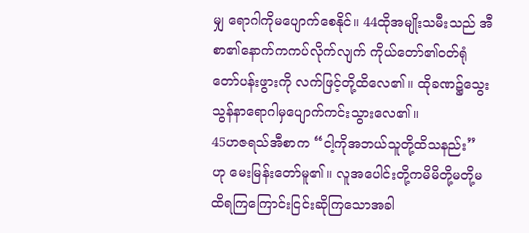မျှ ရောဂါကိုမပျောက်စေနိုင်။ 44ထိုအမျိုးသမီးသည် အီစာ၏နောက်ကကပ်လိုက်လျက် ကိုယ်တော်၏ဝတ်ရုံတော်ပန်းဖွားကို လက်ဖြင့်တို့ထိလေ၏။ ထိုခဏ၌သွေးသွန်နာရောဂါမှပျောက်ကင်းသွားလေ၏။
45ဟဇရသ်အီစာက “ငါ့ကိုအဘယ်သူတို့ထိသနည်း” ဟု မေးမြန်းတော်မူ၏။ လူအပေါင်းတို့ကမိမိတို့မတို့မထိရကြကြောင်းငြင်းဆိုကြသောအခါ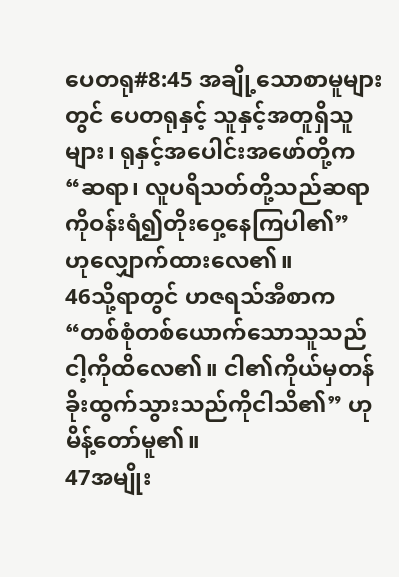ပေတရု#8:45 အချို့သောစာမူများတွင် ပေတရုနှင့် သူနှင့်အတူရှိသူများ၊ ရုနှင့်အပေါင်းအဖော်တို့က “ဆရာ၊ လူပရိသတ်တို့သည်ဆရာကိုဝန်းရံ၍တိုးဝှေ့နေကြပါ၏” ဟု‌လျှောက်ထားလေ၏။
46သို့ရာတွင် ဟဇရသ်အီစာက “တစ်စုံတစ်ယောက်သောသူသည် ငါ့ကိုထိလေ၏။ ငါ၏ကိုယ်မှတန်ခိုးထွက်သွားသည်ကိုငါသိ၏” ဟု မိန့်တော်မူ၏။
47အမျိုး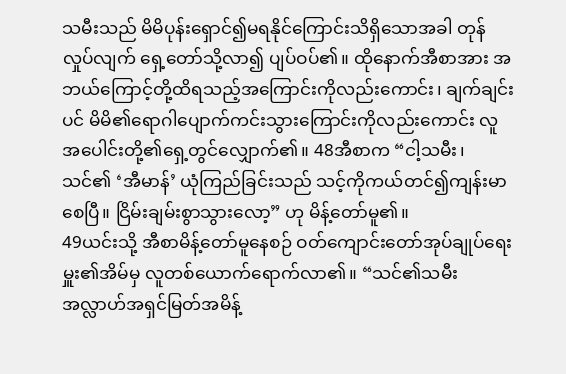သမီးသည် မိမိပုန်းရှောင်၍မရနိုင်ကြောင်းသိရှိသောအခါ တုန်လှုပ်လျက် ရှေ့တော်သို့လာ၍ ပျပ်ဝပ်၏။ ထိုနောက်အီစာအား အဘယ်ကြောင့်တို့ထိရသည့်အကြောင်းကိုလည်းကောင်း၊ ချက်ချင်းပင် မိမိ၏ရောဂါပျောက်ကင်းသွားကြောင်းကိုလည်းကောင်း လူအပေါင်းတို့၏ရှေ့တွင်လျှောက်၏။ 48အီစာက “ငါ့သမီး၊ သင်၏ ‘အီမာန်’ ယုံကြည်ခြင်းသည် သင့်ကိုကယ်တင်၍ကျန်းမာစေပြီ။ ငြိမ်းချမ်းစွာသွားလော့” ဟု မိန့်တော်မူ၏။
49ယင်းသို့ အီစာမိန့်တော်မူနေစဉ် ဝတ်ကျောင်းတော်အုပ်ချုပ်ရေးမှူး၏အိမ်မှ လူတစ်ယောက်ရောက်လာ၏။ “သင်၏သမီး အလ္လာဟ်အရှင်မြတ်အမိန့်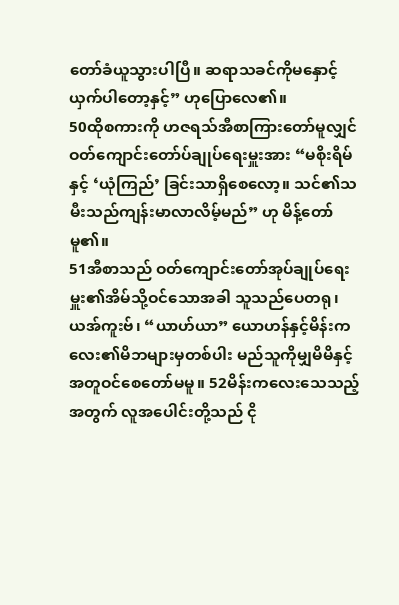တော်ခံယူသွားပါပြီ။ ဆရာသခင်ကိုမနှောင့်ယှက်ပါတော့နှင့်” ဟုပြောလေ၏။
50ထိုစကားကို ဟဇရသ်အီစာကြားတော်မူလျှင် ဝတ်ကျောင်းတော်ပ်ချုပ်ရေးမှူးအား “မစိုးရိမ်နှင့် ‘ယုံကြည်’ ခြင်းသာရှိစေလော့။ သင်၏သမီးသည်ကျန်းမာလာလိမ့်မည်” ဟု မိန့်တော်မူ၏။
51အီစာသည် ဝတ်ကျောင်းတော်အုပ်ချုပ်ရေးမှူး၏အိမ်သို့ဝင်သောအခါ သူသည်ပေတရု၊ ယအ်ကူးဗ်၊ “ယာဟ်ယာ” ယောဟန်နှင့်မိန်းကလေး၏မိဘများမှတစ်ပါး မည်သူကိုမျှမိမိနှင့်အတူဝင်စေတော်မမူ။ 52မိန်းကလေးသေသည့်အတွက် လူအပေါင်းတို့သည် ငို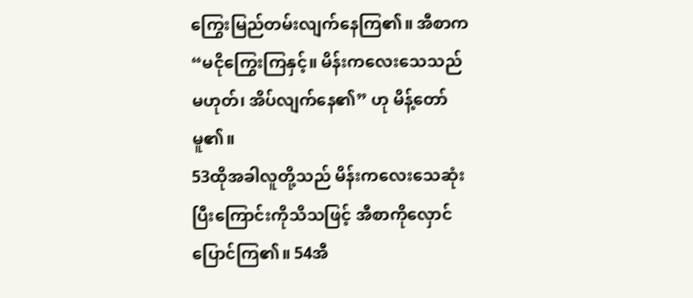ကြွေးမြည်တမ်းလျက်နေကြ၏။ အီစာက “မငိုကြွေးကြနှင့်။ မိန်းကလေးသေသည်မဟုတ်၊ အိပ်လျက်နေ၏” ဟု မိန့်တော်မူ၏။
53ထိုအခါလူတို့သည် မိန်းကလေးသေဆုံးပြီးကြောင်းကိုသိသဖြင့် အီစာကိုလှောင်ပြောင်ကြ၏။ 54အီ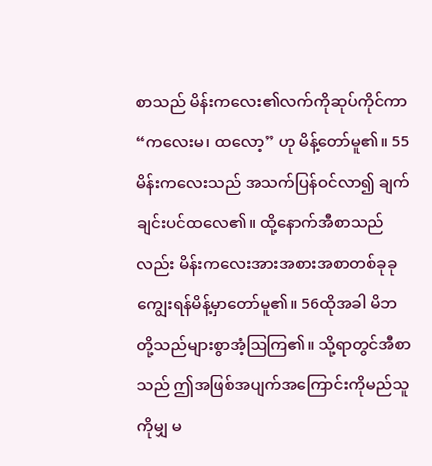စာသည် မိန်းကလေး၏လက်ကိုဆုပ်ကိုင်ကာ “ကလေးမ၊ ထလော့” ဟု မိန့်တော်မူ၏။ 55မိန်းကလေးသည် အသက်ပြန်ဝင်လာ၍ ချက်ချင်းပင်ထလေ၏။ ထို့နောက်အီစာသည်လည်း မိန်းကလေးအားအစားအစာတစ်ခုခုကျွေးရန်မိန့်မှာတော်မူ၏။ 56ထိုအခါ မိဘတို့သည်များစွာအံ့ဩကြ၏။ သို့ရာတွင်အီစာသည် ဤအဖြစ်အပျက်အကြောင်းကိုမည်သူကိုမျှ မ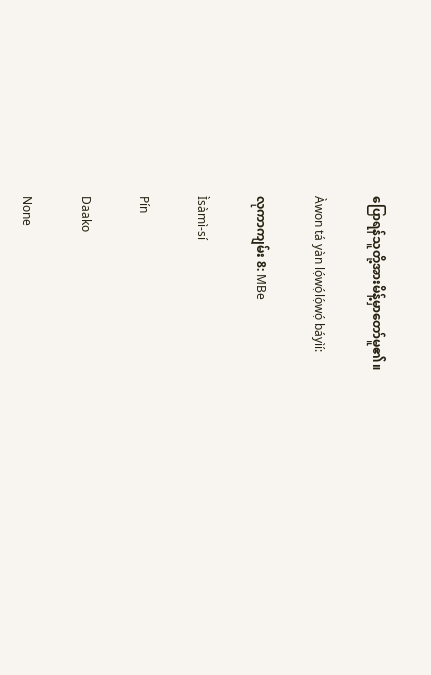ပြောရန်သူတို့အားမိန့်မှာတော်မူ၏။

Àwon tá yàn lọ́wọ́lọ́wọ́ báyìí:

လုကာကျမ်း 8: MBe

Ìsàmì-sí

Pín

Daako

None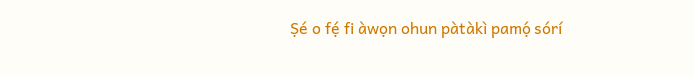Ṣé o fẹ́ fi àwọn ohun pàtàkì pamọ́ sórí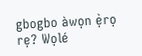gbogbo àwọn ẹ̀rọ rẹ? Wọlé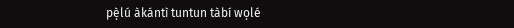pẹ̀lú àkántì tuntun tàbí wọlé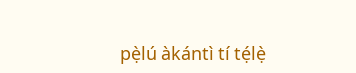pẹ̀lú àkántì tí tẹ́lẹ̀